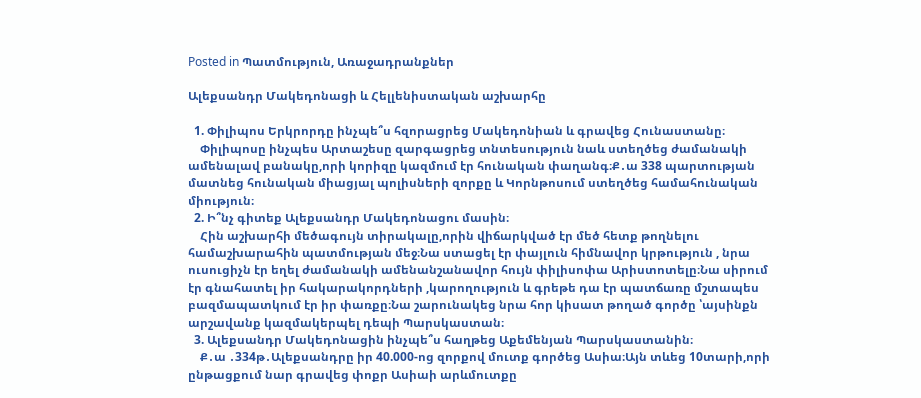Posted in Պատմություն, Առաջադրանքներ

Ալեքսանդր Մակեդոնացի և Հելլենիստական աշխարհը

  1. Փիլիպոս Երկրորդը ինչպե՞ս հզորացրեց Մակեդոնիան և գրավեց Հունաստանը։
    Փիլիպոսը ինչպես Արտաշեսը զարգացրեց տնտեսություն նաև ստեղծեց ժամանակի ամենալավ բանակը,որի կորիզը կազմում էր հունական փաղանգ։Ք․ա 338 պարտության մատնեց հունական միացյալ պոլիսների զորքը և Կորնթոսում ստեղծեց համահունական միություն։
  2. Ի՞նչ գիտեք Ալեքսանդր Մակեդոնացու մասին։
    Հին աշխարհի մեծագույն տիրակալը,որին վիճարկված էր մեծ հետք թողնելու համաշխարահին պատմության մեջ։Նա ստացել էր փայլուն հիմնավոր կրթություն , նրա ուսուցիչն էր եղել ժամանակի ամենանշանավոր հույն փիլիսոփա Արիստոտելը։Նա սիրում էր գնահատել իր հակարակորդների ,կարողություն և գրեթե դա էր պատճառը մշտապես բազմապատկում էր իր փառքը։Նա շարունակեց նրա հոր կիսատ թողած գործը ՝այսինքն արշավանք կազմակերպել դեպի Պարսկաստան։
  3. Ալեքսանդր Մակեդոնացին ինչպե՞ս հաղթեց Աքեմենյան Պարսկաստանին։
    Ք․ա ․334թ․Ալեքսանդրը իր 40.000-ոց զորքով մուտք գործեց Ասիա։Այն տևեց 10տարի,որի ընթացքում նար գրավեց փոքր Ասիաի արևմուտքը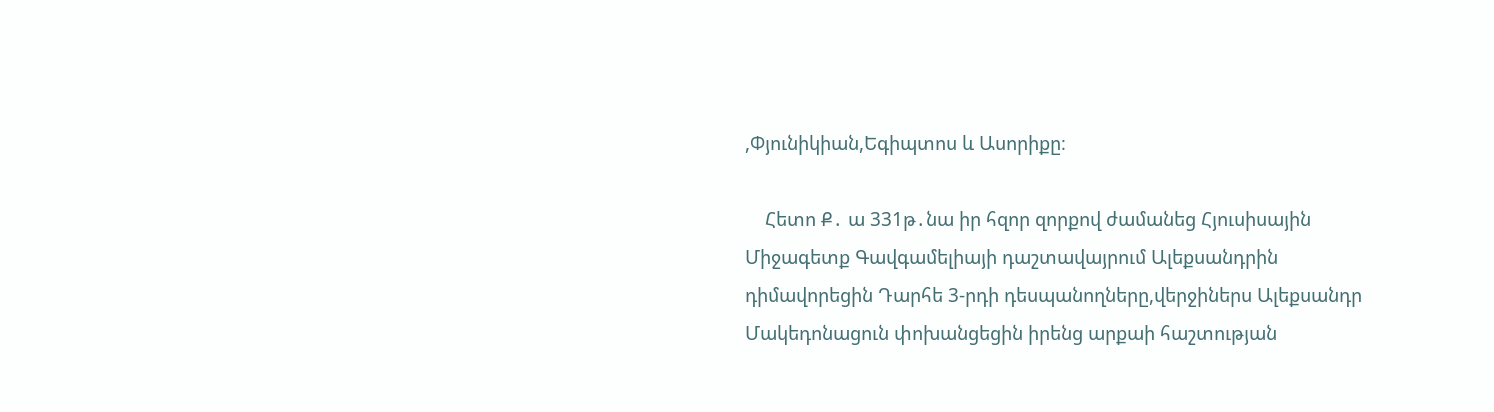,Փյունիկիան,Եգիպտոս և Ասորիքը։

    Հետո Ք․ ա 331թ․նա իր հզոր զորքով ժամանեց Հյուսիսային Միջագետք Գավգամելիայի դաշտավայրում Ալեքսանդրին դիմավորեցին Դարհե 3-րդի դեսպանողները,վերջիներս Ալեքսանդր Մակեդոնացուն փոխանցեցին իրենց արքաի հաշտության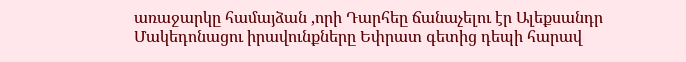առաջարկը համայձան ,որի Դարհեը ճանաչելու էր Ալեքսանդր Մակեդոնացու իրավունքները Եփրատ գետից դեպի հարավ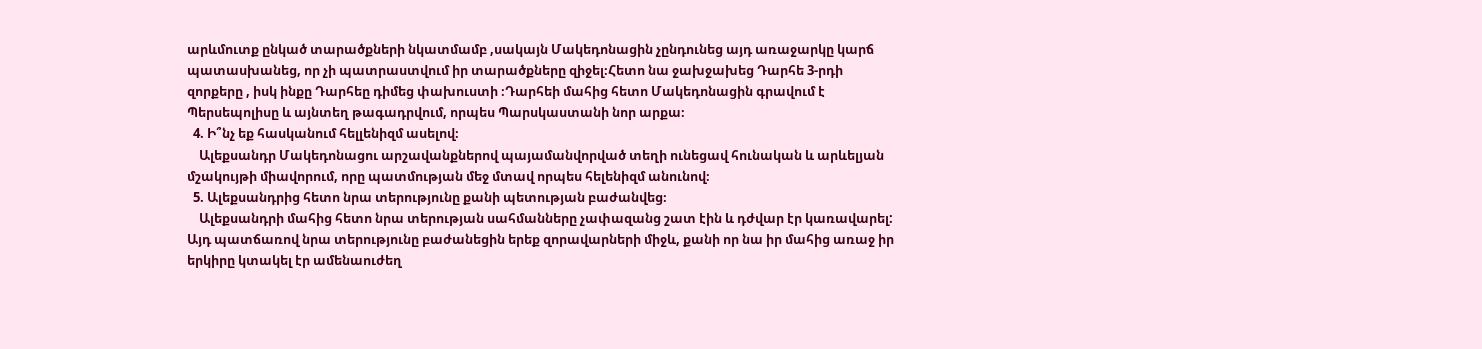արևմուտք ընկած տարածքների նկատմամբ ,սակայն Մակեդոնացին չընդունեց այդ առաջարկը կարճ պատասխանեց, որ չի պատրաստվում իր տարածքները զիջել։Հետո նա ջախջախեց Դարհե 3-րդի զորքերը , իսկ ինքը Դարհեը դիմեց փախուստի ։Դարհեի մահից հետո Մակեդոնացին գրավում է Պերսեպոլիսը և այնտեղ թագադրվում, որպես Պարսկաստանի նոր արքա։
  4. Ի՞նչ եք հասկանում հելլենիզմ ասելով։
    Ալեքսանդր Մակեդոնացու արշավանքներով պայամանվորված տեղի ունեցավ հունական և արևելյան մշակույթի միավորում, որը պատմության մեջ մտավ որպես հելենիզմ անունով։
  5. Ալեքսանդրից հետո նրա տերությունը քանի պետության բաժանվեց։
    Ալեքսանդրի մահից հետո նրա տերության սահմանները չափազանց շատ էին և դժվար էր կառավարել: Այդ պատճառով նրա տերությունը բաժանեցին երեք զորավարների միջև, քանի որ նա իր մահից առաջ իր երկիրը կտակել էր ամենաուժեղ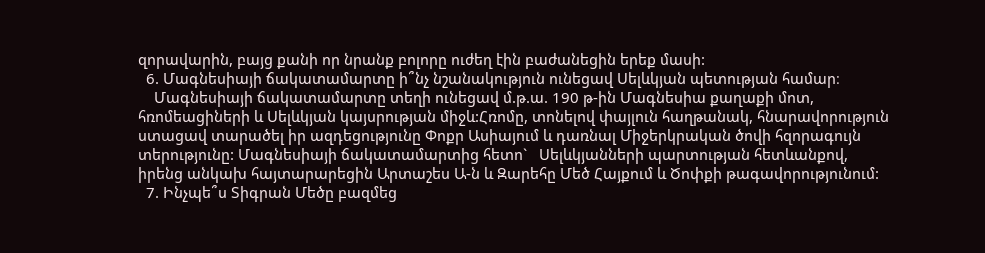զորավարին, բայց քանի որ նրանք բոլորը ուժեղ էին բաժանեցին երեք մասի:
  6. Մագնեսիայի ճակատամարտը ի՞նչ նշանակություն ունեցավ Սելևկյան պետության համար։
    Մագնեսիայի ճակատամարտը տեղի ունեցավ մ.թ.ա. 190 թ-ին Մագնեսիա քաղաքի մոտ, հռոմեացիների և Սելևկյան կայսրության միջև:Հռոմը, տոնելով փայլուն հաղթանակ, հնարավորություն ստացավ տարածել իր ազդեցությունը Փոքր Ասիայում և դառնալ Միջերկրական ծովի հզորագույն տերությունը: Մագնեսիայի ճակատամարտից հետո`   Սելևկյանների պարտության հետևանքով, իրենց անկախ հայտարարեցին Արտաշես Ա-ն և Զարեհը Մեծ Հայքում և Ծոփքի թագավորությունում:
  7. Ինչպե՞ս Տիգրան Մեծը բազմեց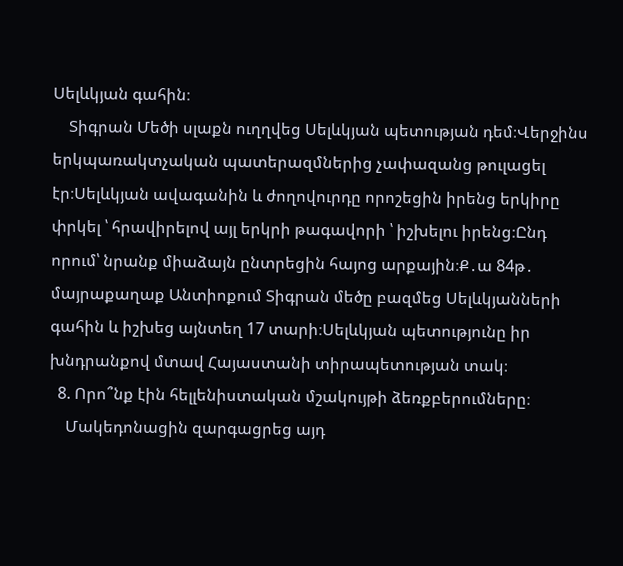Սելևկյան գահին։
    Տիգրան Մեծի սլաքն ուղղվեց Սելևկյան պետության դեմ։Վերջինս երկպառակտչական պատերազմներից չափազանց թուլացել էր։Սելևկյան ավագանին և ժողովուրդը որոշեցին իրենց երկիրը փրկել ՝ հրավիրելով այլ երկրի թագավորի ՝ իշխելու իրենց։Ընդ որում՝ նրանք միաձայն ընտրեցին հայոց արքային։Ք․ա 84թ․ մայրաքաղաք Անտիոքում Տիգրան մեծը բազմեց Սելևկյանների գահին և իշխեց այնտեղ 17 տարի։Սելևկյան պետությունը իր խնդրանքով մտավ Հայաստանի տիրապետության տակ։
  8. Որո՞նք էին հելլենիստական մշակույթի ձեռքբերումները։
    Մակեդոնացին զարգացրեց այդ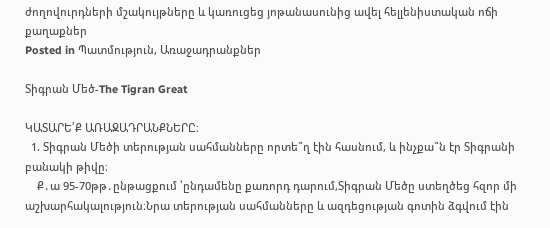ժողովուրդների մշակույթները և կառուցեց յոթանասունից ավել հելլենիստական ոճի քաղաքներ
Posted in Պատմություն, Առաջադրանքներ

Տիգրան Մեծ-The Tigran Great

ԿԱՏԱՐԵ՛Ք ԱՌԱՋԱԴՐԱՆՔՆԵՐԸ։
  1. Տիգրան Մեծի տերության սահմանները որտե՞ղ էին հասնում, և ինչքա՞ն էր Տիգրանի բանակի թիվը։
    Ք․ա 95-70թթ․ընթացքում ՝ընդամենը քառորդ դարում,Տիգրան Մեծը ստեղծեց հզոր մի աշխարհակալություն։Նրա տերության սահմանները և ազդեցության գոտին ձգվում էին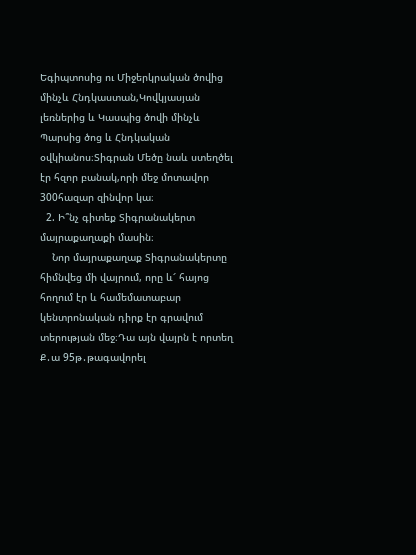Եգիպտոսից ու Միջերկրական ծովից մինչև Հնդկաստան,Կովկյասյան լեռներից և Կասպից ծովի մինչև Պարսից ծոց և Հնդկական օվկիանոս։Տիգրան Մեծը նաև ստեղծել էր հզոր բանակ,որի մեջ մոտավոր 300հազար զինվոր կա։
  2. Ի՞նչ գիտեք Տիգրանակերտ մայրաքաղաքի մասին։
    Նոր մայրաքաղաք Տիգրանակերտը հիմնվեց մի վայրում, որը և՜ հայոց հողում էր և համեմատաբար կենտրոնական դիրք էր գրավում տերության մեջ։Դա այն վայրն է որտեղ Ք․ա 95թ․թագավորել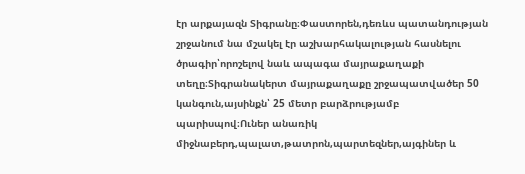էր արքայազն Տիգրանը։Փաստորեն,դեռևս պատանդության շրջանում նա մշակել էր աշխարհակալության հասնելու ծրագիր՝որոշելով նաև ապագա մայրաքաղաքի տեղը։Տիգրանակերտ մայրաքաղաքը շրջապատվածեր 50 կանգուն,այսինքն՝ 25 մետր բարձրությամբ պարիսպով։Ուներ անառիկ միջնաբերդ,պալատ,թատրոն,պարտեզներ,այգիներ և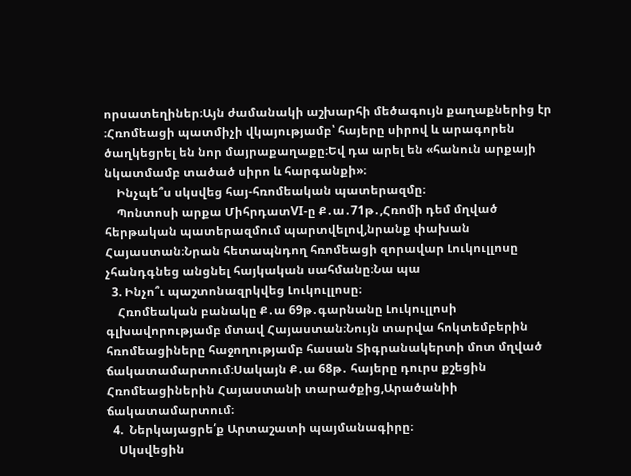որսատեղիներ։Այն ժամանակի աշխարհի մեծագույն քաղաքներից էր ։Հռոմեացի պատմիչի վկայությամբ՝ հայերը սիրով և արագորեն ծաղկեցրել են նոր մայրաքաղաքը։Եվ դա արել են «հանուն արքայի նկատմամբ տածած սիրո և հարգանքի»։
    Ինչպե՞ս սկսվեց հայ-հռոմեական պատերազմը։
    Պոնտոսի արքա ՄիհրդատVI-ը Ք․ա․71թ․,Հռոմի դեմ մղված հերթական պատերազմում պարտվելով,նրանք փախան Հայաստան։Նրան հետապնդող հռոմեացի զորավար Լուկուլլոսը չհանդգնեց անցնել հայկական սահմանը։Նա պա
  3. Ինչո՞ւ պաշտոնազրկվեց Լուկուլլոսը։
    Հռոմեական բանակը Ք․ա 69թ․գարնանը Լուկուլլոսի գլխավորությամբ մտավ Հայաստան։Նույն տարվա հոկտեմբերին հռոմեացիները հաջողությամբ հասան Տիգրանակերտի մոտ մղված ճակատամարտում։Սակայն Ք․ա 68թ․ հայերը դուրս քշեցին Հռոմեացիներին Հայաստանի տարածքից,Արածանիի ճակատամարտում։
  4.  Ներկայացրե՛ք Արտաշատի պայմանագիրը։
    Սկսվեցին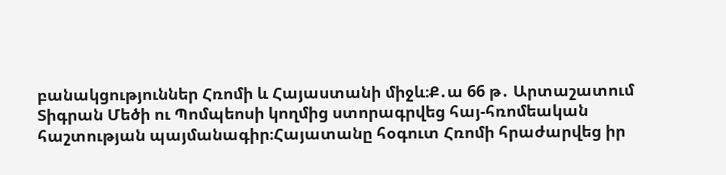բանակցություններ Հռոմի և Հայաստանի միջև։Ք․ա 66 թ․ Արտաշատում Տիգրան Մեծի ու Պոմպեոսի կողմից ստորագրվեց հայ-հռոմեական հաշտության պայմանագիր։Հայատանը հօգուտ Հռոմի հրաժարվեց իր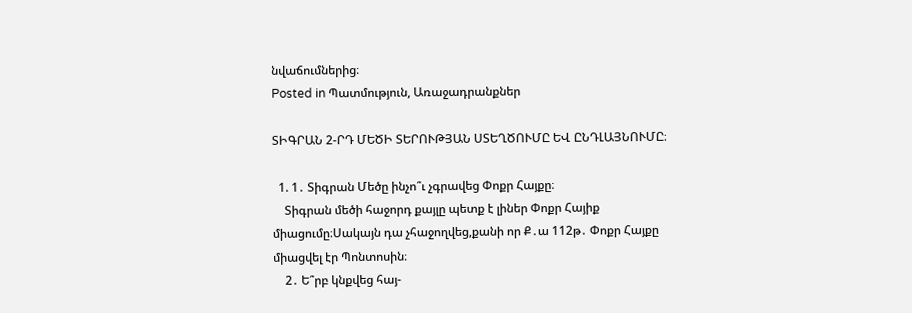նվաճումներից։
Posted in Պատմություն, Առաջադրանքներ

ՏԻԳՐԱՆ 2-ՐԴ ՄԵԾԻ ՏԵՐՈՒԹՅԱՆ ՍՏԵՂԾՈՒՄԸ ԵՎ ԸՆԴԼԱՅՆՈՒՄԸ։

  1. 1․ Տիգրան Մեծը ինչո՞ւ չգրավեց Փոքր Հայքը։
    Տիգրան մեծի հաջորդ քայլը պետք է լիներ Փոքր Հայիք միացումը։Սակայն դա չհաջողվեց,քանի որ Ք․ա 112թ․ Փոքր Հայքը միացվել էր Պոնտոսին։
    2․ Ե՞րբ կնքվեց հայ-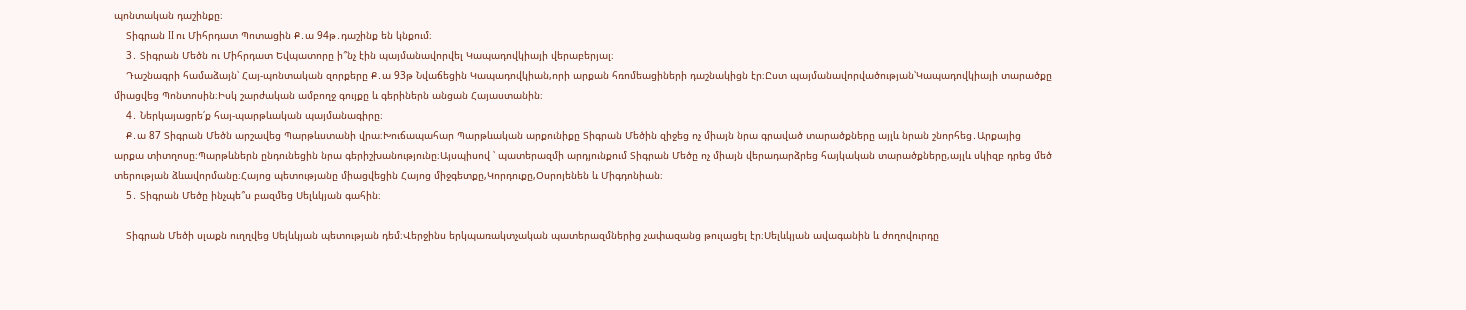պոնտական դաշինքը։
    Տիգրան II ու Միհրդատ Պոտացին Ք․ա 94թ․դաշինք են կնքում։
    3․ Տիգրան Մեծն ու Միհրդատ Եվպատորը ի՞նչ էին պայմանավորվել Կապադովկիայի վերաբերյալ։
    Դաշնագրի համաձայն՝ Հայ-պոնտական զորքերը Ք․ա 93թ Նվաճեցին Կապադովկիան,որի արքան հռոմեացիների դաշնակիցն էր։Ըստ պայմանավորվածության՝Կապադովկիայի տարածքը միացվեց Պոնտոսին։Իսկ շարժական ամբողջ գույքը և գերիներն անցան Հայաստանին։
    4․ Ներկայացրե՛ք հայ-պարթևական պայմանագիրը։
    Ք․ա 87 Տիգրան Մեծն արշավեց Պարթևստանի վրա։Խուճապահար Պարթևական արքունիքը Տիգրան Մեծին զիջեց ոչ միայն նրա գրաված տարածքները այլև նրան շնորհեց․Արքայից արքա տիտղոսը։Պարթևներն ընդունեցին նրա գերիշխանությունը։Այսպիսով ՝ պատերազմի արդյունքում Տիգրան Մեծը ոչ միայն վերադարձրեց հայկական տարածքները,այլև սկիզբ դրեց մեծ տերության ձևավորմանը։Հայոց պետությանը միացվեցին Հայոց միջգետքը,Կորդուքը,Օսրոյենեն և Միգդոնիան։
    5․ Տիգրան Մեծը ինչպե՞ս բազմեց Սելևկյան գահին։

    Տիգրան Մեծի սլաքն ուղղվեց Սելևկյան պետության դեմ։Վերջինս երկպառակտչական պատերազմներից չափազանց թուլացել էր։Սելևկյան ավագանին և ժողովուրդը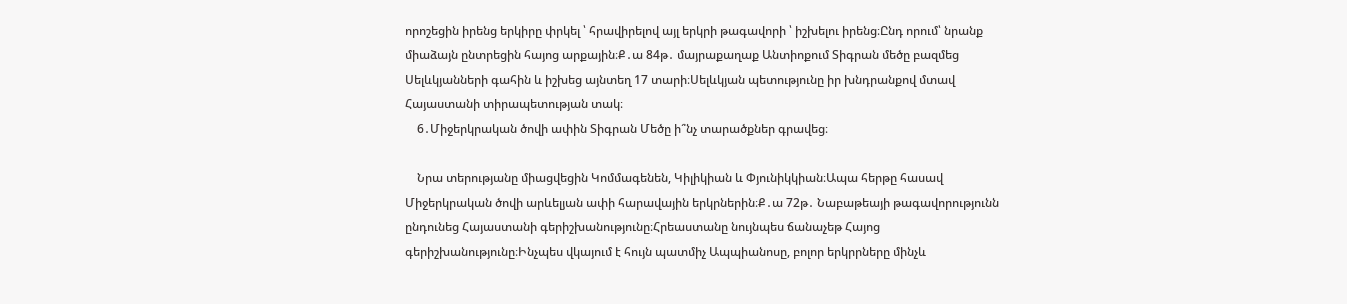որոշեցին իրենց երկիրը փրկել ՝ հրավիրելով այլ երկրի թագավորի ՝ իշխելու իրենց։Ընդ որում՝ նրանք միաձայն ընտրեցին հայոց արքային։Ք․ա 84թ․ մայրաքաղաք Անտիոքում Տիգրան մեծը բազմեց Սելևկյանների գահին և իշխեց այնտեղ 17 տարի։Սելևկյան պետությունը իր խնդրանքով մտավ Հայաստանի տիրապետության տակ։
    6․Միջերկրական ծովի ափին Տիգրան Մեծը ի՞նչ տարածքներ գրավեց։

    Նրա տերությանը միացվեցին Կոմմագենեն, Կիլիկիան և Փյունիկկիան։Ապա հերթը հասավ Միջերկրական ծովի արևելյան ափի հարավային երկրներին։Ք․ա 72թ․ Նաբաթեայի թագավորությունն ընդունեց Հայաստանի գերիշխանությունը։Հրեաստանը նույնպես ճանաչեթ Հայոց գերիշխանությունը։Ինչպես վկայում է հույն պատմիչ Ապպիանոսը, բոլոր երկրրները մինչև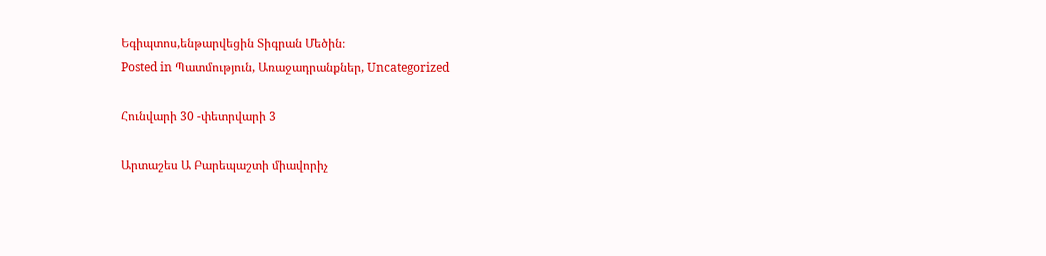Եգիպտոս,ենթարվեցին Տիգրան Մեծին։
Posted in Պատմություն, Առաջադրանքներ, Uncategorized

Հունվարի 30 -փետրվարի 3

Արտաշես Ա Բարեպաշտի միավորիչ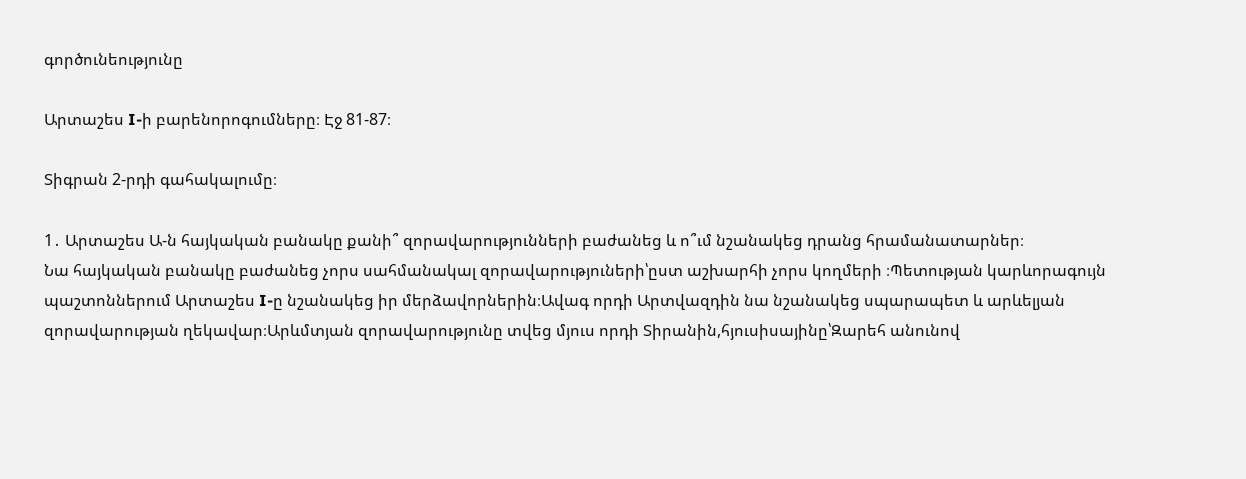գործունեությունը

Արտաշես I-ի բարենորոգումները։ Էջ 81-87։

Տիգրան 2-րդի գահակալումը։

1․ Արտաշես Ա-ն հայկական բանակը քանի՞ զորավարությունների բաժանեց և ո՞ւմ նշանակեց դրանց հրամանատարներ։
Նա հայկական բանակը բաժանեց չորս սահմանակալ զորավարություների՝ըստ աշխարհի չորս կողմերի ։Պետության կարևորագույն պաշտոններում Արտաշես I-ը նշանակեց իր մերձավորներին։Ավագ որդի Արտվազդին նա նշանակեց սպարապետ և արևելյան զորավարության ղեկավար։Արևմտյան զորավարությունը տվեց մյուս որդի Տիրանին,հյուսիսայինը՝Զարեհ անունով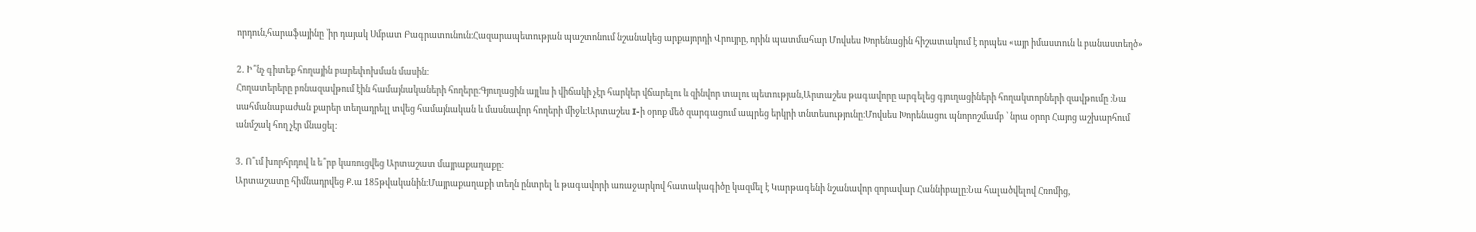որդուն,հարաֆայինը ՝իր դայակ Սմբատ Բագրատունուն։Հազարապետության պաշտոնում նշանակեց արքայորդի Վրույրը, որին պատմահար Մովսես Խորենացին հիշատակում է որպես «այր իմաստուն և բանաստեղծ»

2․ Ի՞նչ գիտեք հողային բարեփոխման մասին։
Հողատերերը բռնազավթում էին համայնակաների հողերը։Գյուղացին այլևս ի վիճակի չէր հարկեր վճարելու և զինվոր տալու պետության,Արտաշես թագավորը արգելեց գյուղացիների հողակտորների զավթումը ։Նա սահմանաբաժան քարեր տեղադրելլ տվեց համայնական և մասնավոր հողերի միջև։Արտաշես I-ի օրոք մեծ զարգացում ապրեց երկրի տնտեսությունը։Մովսես Խորենացու պնորոշմամբ ՝ նրա օրոր Հայոց աշխարհում անմշակ հող չէր մնացել։

3․ Ո՞ւմ խորհրդով և ե՞րբ կառուցվեց Արտաշատ մայրաքաղաքը։
Արտաշատը հիմնադրվեց Ք․ա 185թվականին։Մայրաքաղաքի տեղն ընտրել և թագավորի առաջարկով հատակագիծը կազմել է Կարթագենի նշանավոր զորավար Հաննիբալը։Նա հալածվելով Հռոմից,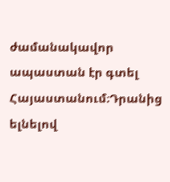ժամանակավոր ապաստան էր գտել Հայաստանում։Դրանից ելնելով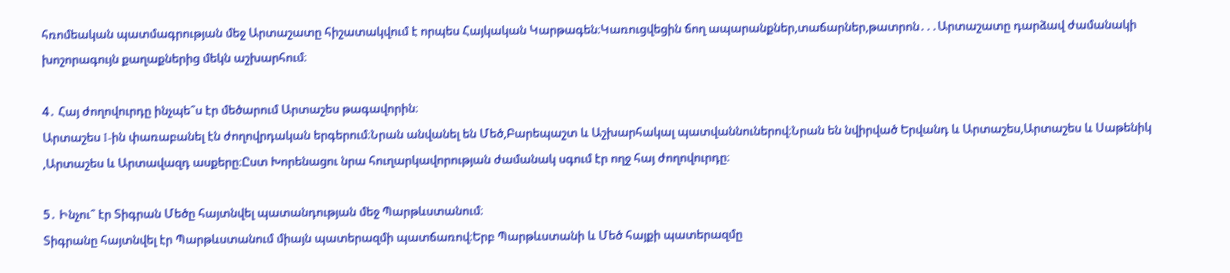հռոմեական պատմագրության մեջ Արտաշատը հիշատակվում է որպես Հայկական Կարթագեն։Կառուցվեցին ճող ապարանքներ,տաճարներ,թատրոն․․․Արտաշատը դարձավ ժամանակի խոշորագույն քաղաքներից մեկն աշխարհում։

4․ Հայ ժողովուրդը ինչպե՞ս էր մեծարում Արտաշես թագավորին։
Արտաշես I-ին փառաբանել էն ժողովրդական երգերում։Նրան անվանել են Մեծ,Բարեպաշտ և Աշխարհակալ պատվաննուներով։Նրան են նվիրված Երվանդ և Արտաշես,Արտաշես և Սաթենիկ ,Արտաշես և Արտավազդ ասքերը։Ըստ Խորենացու նրա հուղարկավորության ժամանակ սգում էր ողջ հայ ժողովուրդը։

5․ Ինչու՞ էր Տիգրան Մեծը հայտնվել պատանդության մեջ Պարթևստանում։
Տիգրանը հայտնվել էր Պարթևստանում միայն պատերազմի պատճառով։Երբ Պարթևստանի և Մեծ հայքի պատերազմը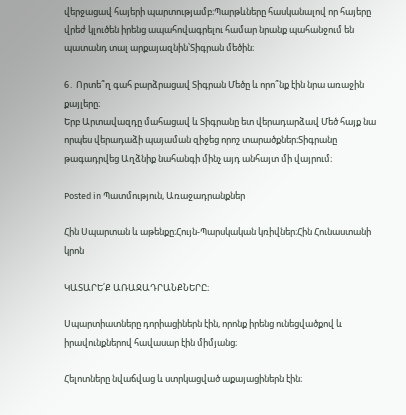վերջացավ հայերի պարտությամբ։Պարթևները հասկանալով որ հայերը վրեժ կլուծեն իրենց ապահովագրելու համար նրանք պահանջում են պատանդ տալ արքայազնին՝Տիգրան մեծին։

6․ Որտե՞ղ գահ բարձրացավ Տիգրան Մեծը և որո՞նք էին նրա առաջին քայլերը։
Երբ Արտավազդը մահացավ և Տիգրանը ետ վերադարձավ Մեծ հայք նա որպես վերադաձի պայաման զիջեց որոշ տարածքներ։Տիգրանը թագադրվեց Աղձնիք նահանգի մինչ այդ անհայտ մի վայրում։

Posted in Պատմություն, Առաջադրանքներ

Հին Սպարտան և աթենքը։Հույն-Պարսկական կռիվներ։Հին Հունաստանի կրոն

ԿԱՏԱՐԵ՛Ք ԱՌԱՋԱԴՐԱՆՔՆԵՐԸ։

Սպարտիատները դորիացիներն էին, որոնք իրենց ունեցվածքով և իրավունքներով հավասար էին միմյանց։

Հելոտները նվաճվաց և ստրկացված աքայացիներն էին։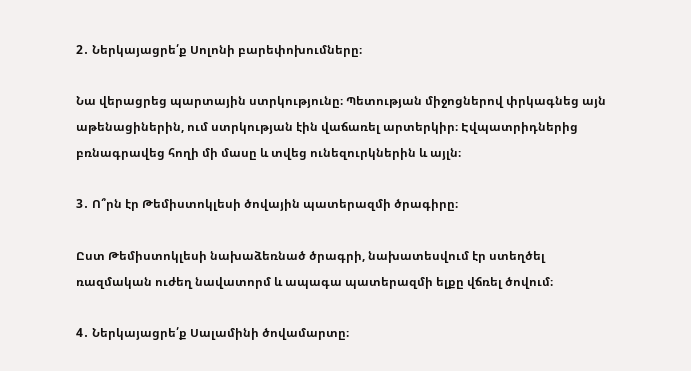2․ Ներկայացրե՛ք Սոլոնի բարեփոխումները։

Նա վերացրեց պարտային ստրկությունը։ Պետության միջոցներով փրկագնեց այն աթենացիներին, ում ստրկության էին վաճառել արտերկիր։ Էվպատրիդներից բռնագրավեց հողի մի մասը և տվեց ունեզուրկներին և այլն։

3․ Ո՞րն էր Թեմիստոկլեսի ծովային պատերազմի ծրագիրը։

Ըստ Թեմիստոկլեսի նախաձեռնած ծրագրի, նախատեսվում էր ստեղծել ռազմական ուժեղ նավատորմ և ապագա պատերազմի ելքը վճռել ծովում։

4․ Ներկայացրե՛ք Սալամինի ծովամարտը։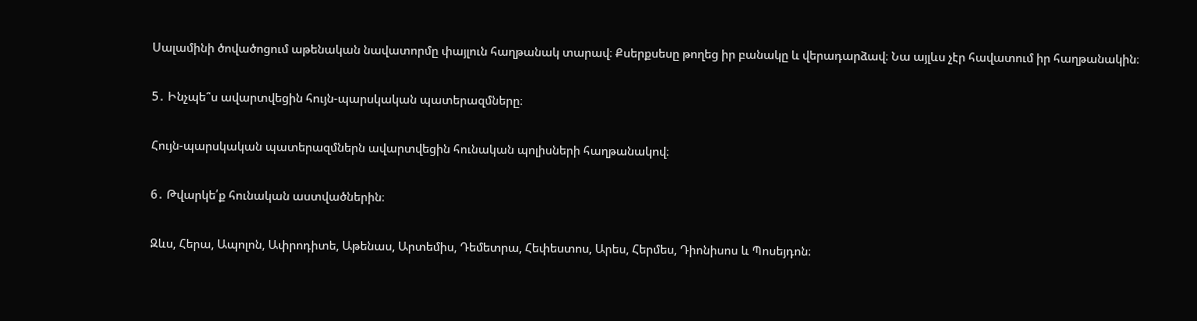Սալամինի ծովածոցում աթենական նավատորմը փայլուն հաղթանակ տարավ։ Քսերքսեսը թողեց իր բանակը և վերադարձավ։ Նա այլևս չէր հավատում իր հաղթանակին։

5․ Ինչպե՞ս ավարտվեցին հույն-պարսկական պատերազմները։

Հույն-պարսկական պատերազմներն ավարտվեցին հունական պոլիսների հաղթանակով։

6․ Թվարկե՛ք հունական աստվածներին։

Զևս, Հերա, Ապոլոն, Ափրոդիտե, Աթենաս, Արտեմիս, Դեմետրա, Հեփեստոս, Արես, Հերմես, Դիոնիսոս և Պոսեյդոն։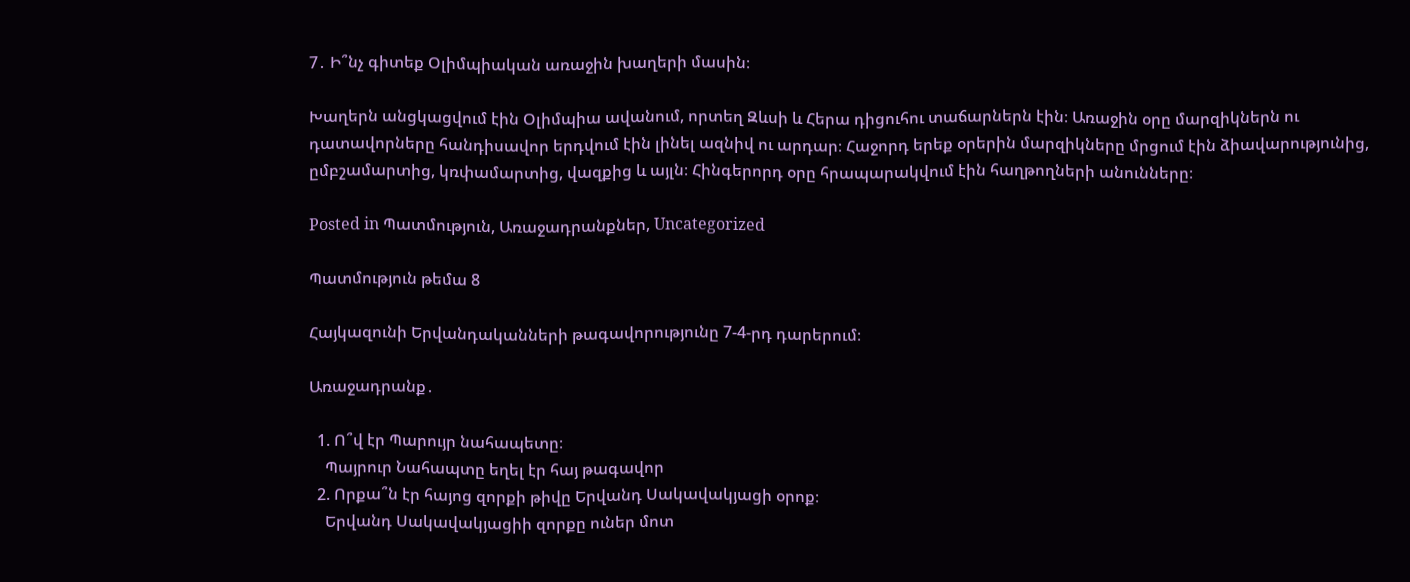7․ Ի՞նչ գիտեք Օլիմպիական առաջին խաղերի մասին։

Խաղերն անցկացվում էին Օլիմպիա ավանում, որտեղ Զևսի և Հերա դիցուհու տաճարներն էին։ Առաջին օրը մարզիկներն ու դատավորները հանդիսավոր երդվում էին լինել ազնիվ ու արդար։ Հաջորդ երեք օրերին մարզիկները մրցում էին ձիավարությունից, ըմբշամարտից, կռփամարտից, վազքից և այլն։ Հինգերորդ օրը հրապարակվում էին հաղթողների անունները։

Posted in Պատմություն, Առաջադրանքներ, Uncategorized

Պատմություն թեմա 8

Հայկազունի Երվանդականների թագավորությունը 7-4-րդ դարերում։

Առաջադրանք․

  1. Ո՞վ էր Պարույր նահապետը։
    Պայրուր Նահապտը եղել էր հայ թագավոր
  2. Որքա՞ն էր հայոց զորքի թիվը Երվանդ Սակավակյացի օրոք։
    Երվանդ Սակավակյացիի զորքը ուներ մոտ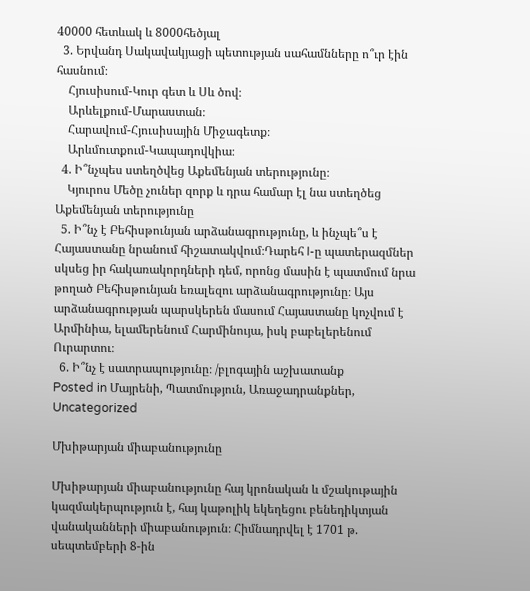40000 հետևակ և 8000հեծյալ
  3. Երվանդ Սակավակյացի պետության սահամնները ո՞ւր էին հասնում։
    Հյուսիսում-Կուր գետ և Սև ծով։
    Արևելքում-Մարաստան։
    Հարավում-Հյուսիսային Միջագետք։
    Արևմուտքում-Կապադովկիա։
  4. Ի՞նչպես ստեղծվեց Աքեմենյան տերությունը։
    Կյուրոս Մեծը չուներ զորք և դրա համար էլ նա ստեղծեց Աքեմենյան տերությունը
  5. Ի՞նչ է Բեհիսթունյան արձանագրությունը, և ինչպե՞ս է Հայաստանը նրանում հիշատակվում։Դարեհ I-ը պատերազմներ սկսեց իր հակառակորդների դեմ, որոնց մասին է պատմում նրա թողած Բեհիսթունյան եռալեզու արձանագրությունը։ Այս արձանագրության պարսկերեն մասում Հայաստանը կոչվում է Արմինիա, ելամերենում Հարմինույա, իսկ բաբելերենում Ուրարտու։
  6. Ի՞նչ է սատրապությունը։ /բլոգային աշխատանք
Posted in Մայրենի, Պատմություն, Առաջադրանքներ, Uncategorized

Մխիթարյան միաբանությունը

Մխիթարյան միաբանությունը հայ կրոնական և մշակութային կազմակերպություն է, հայ կաթոլիկ եկեղեցու բենեդիկտյան վանականների միաբանություն։ Հիմնադրվել է 1701 թ. սեպտեմբերի 8-ին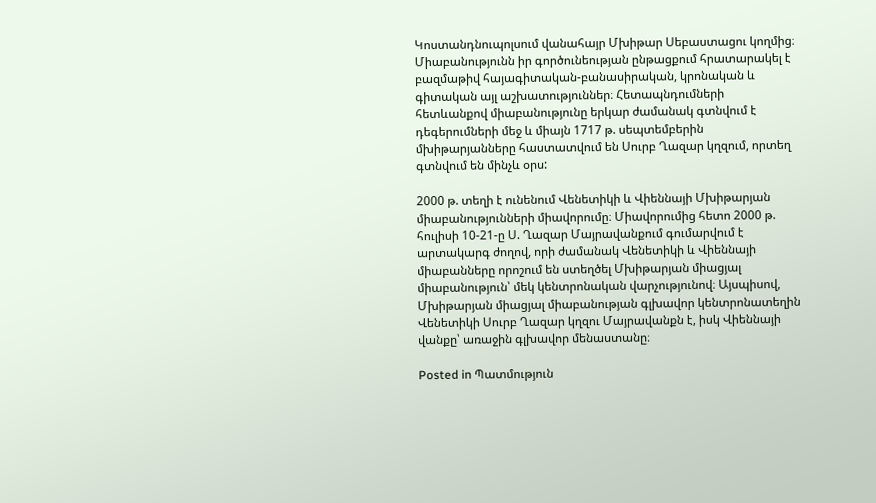Կոստանդնուպոլսում վանահայր Մխիթար Սեբաստացու կողմից։ Միաբանությունն իր գործունեության ընթացքում հրատարակել է բազմաթիվ հայագիտական-բանասիրական, կրոնական և գիտական այլ աշխատություններ։ Հետապնդումների հետևանքով միաբանությունը երկար ժամանակ գտնվում է դեգերումների մեջ և միայն 1717 թ. սեպտեմբերին մխիթարյանները հաստատվում են Սուրբ Ղազար կղզում, որտեղ գտնվում են մինչև օրս:

2000 թ. տեղի է ունենում Վենետիկի և Վիեննայի Մխիթարյան միաբանությունների միավորումը։ Միավորումից հետո 2000 թ. հուլիսի 10-21-ը Ս. Ղազար Մայրավանքում գումարվում է արտակարգ ժողով, որի ժամանակ Վենետիկի և Վիեննայի միաբանները որոշում են ստեղծել Մխիթարյան միացյալ միաբանություն՝ մեկ կենտրոնական վարչությունով։ Այսպիսով, Մխիթարյան միացյալ միաբանության գլխավոր կենտրոնատեղին Վենետիկի Սուրբ Ղազար կղզու Մայրավանքն է, իսկ Վիեննայի վանքը՝ առաջին գլխավոր մենաստանը։

Posted in Պատմություն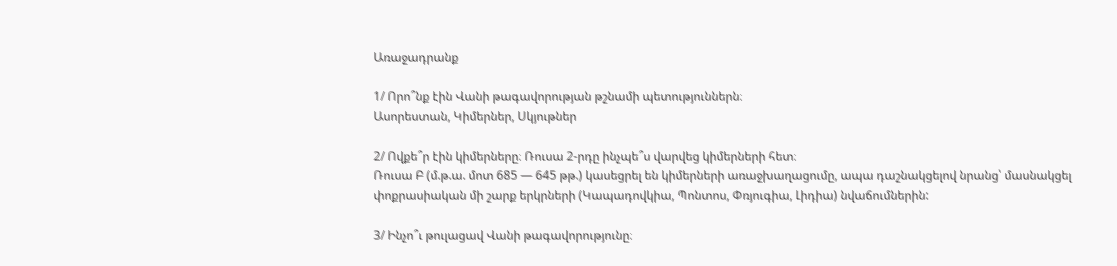Առաջադրանք

1/ Որո՞նք էին Վանի թագավորության թշնամի պետություններն։
Ասորեստան, Կիմերներ, Սկյութներ

2/ Ովքե՞ր էին կիմերները։ Ռուսա 2-րդը ինչպե՞ս վարվեց կիմերների հետ։
Ռուսա Բ (մ.թ.ա. մոտ 685 — 645 թթ.) կասեցրել են կիմերների առաջխաղացումը, ապա դաշնակցելով նրանց՝ մասնակցել փոքրասիական մի շարք երկրների (Կապադովկիա, Պոնտոս, Փռյուգիա, Լիդիա) նվաճումներին:

3/ Ինչո՞ւ թուլացավ Վանի թագավորությունը։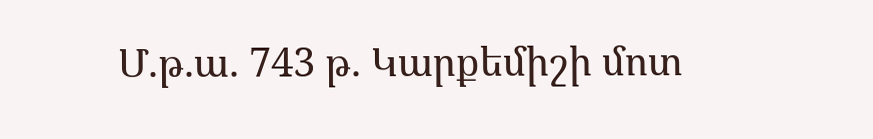Մ.թ.ա. 743 թ. Կարքեմիշի մոտ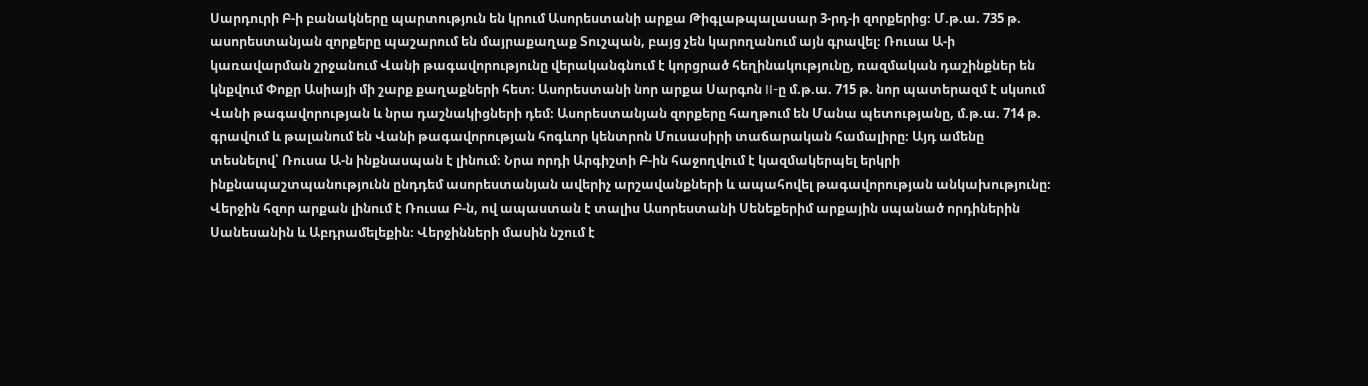Սարդուրի Բ-ի բանակները պարտություն են կրում Ասորեստանի արքա Թիգլաթպալասար 3-րդ-ի զորքերից։ Մ.թ.ա. 735 թ. ասորեստանյան զորքերը պաշարում են մայրաքաղաք Տուշպան, բայց չեն կարողանում այն գրավել։ Ռուսա Ա-ի կառավարման շրջանում Վանի թագավորությունը վերականգնում է կորցրած հեղինակությունը, ռազմական դաշինքներ են կնքվում Փոքր Ասիայի մի շարք քաղաքների հետ։ Ասորեստանի նոր արքա Սարգոն II-ը մ.թ.ա. 715 թ. նոր պատերազմ է սկսում Վանի թագավորության և նրա դաշնակիցների դեմ։ Ասորեստանյան զորքերը հաղթում են Մանա պետությանը, մ.թ.ա. 714 թ. գրավում և թալանում են Վանի թագավորության հոգևոր կենտրոն Մուսասիրի տաճարական համալիրը։ Այդ ամենը տեսնելով՝ Ռուսա Ա-ն ինքնասպան է լինում։ Նրա որդի Արգիշտի Բ-ին հաջողվում է կազմակերպել երկրի ինքնապաշտպանությունն ընդդեմ ասորեստանյան ավերիչ արշավանքների և ապահովել թագավորության անկախությունը։ Վերջին հզոր արքան լինում է Ռուսա Բ-ն, ով ապաստան է տալիս Ասորեստանի Սենեքերիմ արքային սպանած որդիներին Սանեսանին և Աբդրամելեքին։ Վերջինների մասին նշում է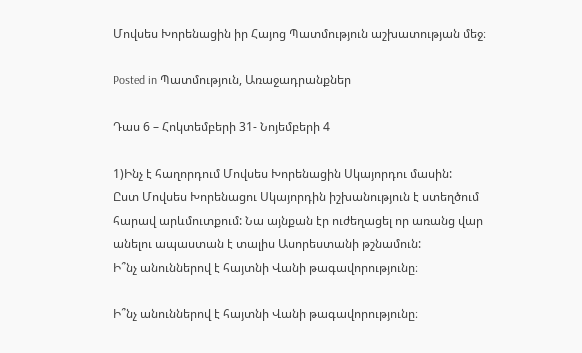Մովսես Խորենացին իր Հայոց Պատմություն աշխատության մեջ։

Posted in Պատմություն, Առաջադրանքներ

Դաս 6 – Հոկտեմբերի 31- Նոյեմբերի 4

1)Ինչ է հաղորդում Մովսես Խորենացին Սկայորդու մասին:
Ըստ Մովսես Խորենացու Սկայորդին իշխանություն է ստեղծում հարավ արևմուտքում: Նա այնքան էր ուժեղացել որ առանց վար անելու ապաստան է տալիս Ասորեստանի թշնամուն:
Ի՞նչ անուններով է հայտնի Վանի թագավորությունը։

Ի՞նչ անուններով է հայտնի Վանի թագավորությունը։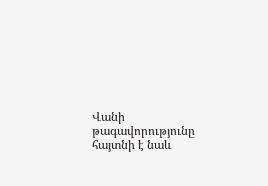Վանի թագավորությունը հայտնի է նաև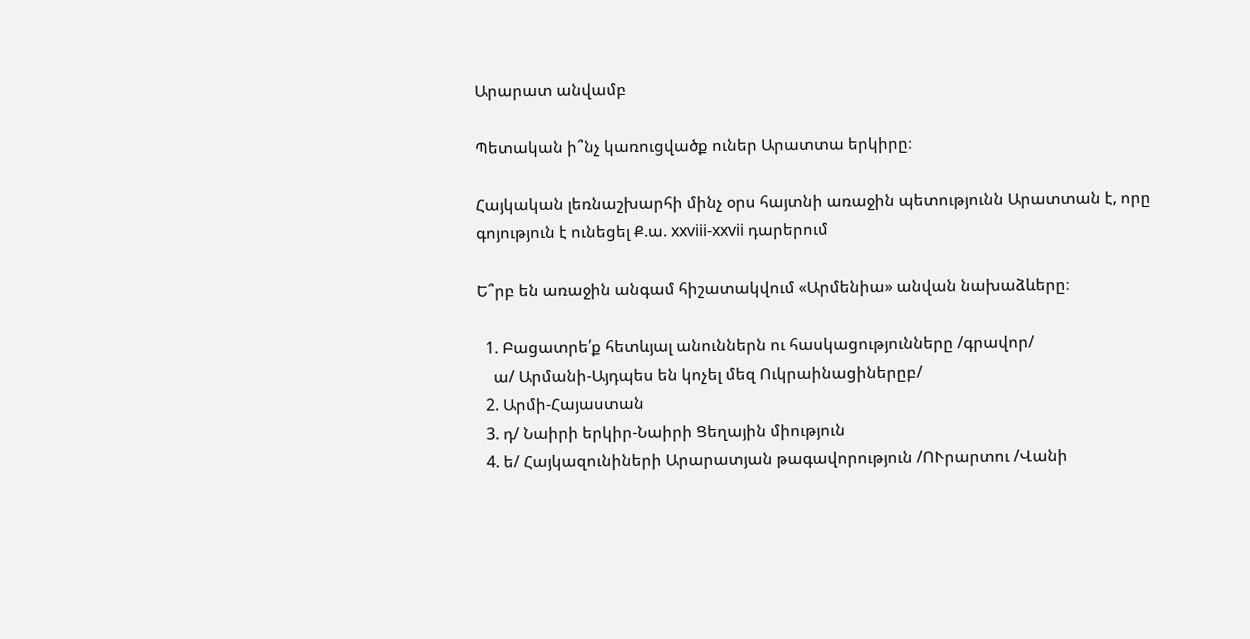Արարատ անվամբ

Պետական ի՞նչ կառուցվածք ուներ Արատտա երկիրը։

Հայկական լեռնաշխարհի մինչ օրս հայտնի առաջին պետությունն Արատտան է, որը գոյություն է ունեցել Ք.ա. xxviii-xxvii դարերում

Ե՞րբ են առաջին անգամ հիշատակվում «Արմենիա» անվան նախաձևերը։

  1. Բացատրե՛ք հետևյալ անուններն ու հասկացությունները /գրավոր/
    ա/ Արմանի-Այդպես են կոչել մեզ Ուկրաինացիներըբ/
  2. Արմի-Հայաստան
  3. դ/ Նաիրի երկիր-Նաիրի Ցեղային միություն
  4. ե/ Հայկազունիների Արարատյան թագավորություն /ՈՒրարտու /Վանի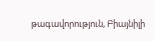թագավորություն, Բիայնիլի